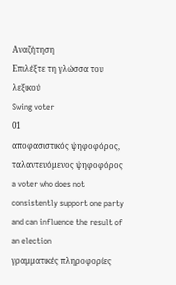Αναζήτηση
Επιλέξτε τη γλώσσα του λεξικού
Swing voter
01
αποφασιστικός ψηφοφόρος, ταλαντευόμενος ψηφοφόρος
a voter who does not consistently support one party and can influence the result of an election
γραμματικές πληροφορίες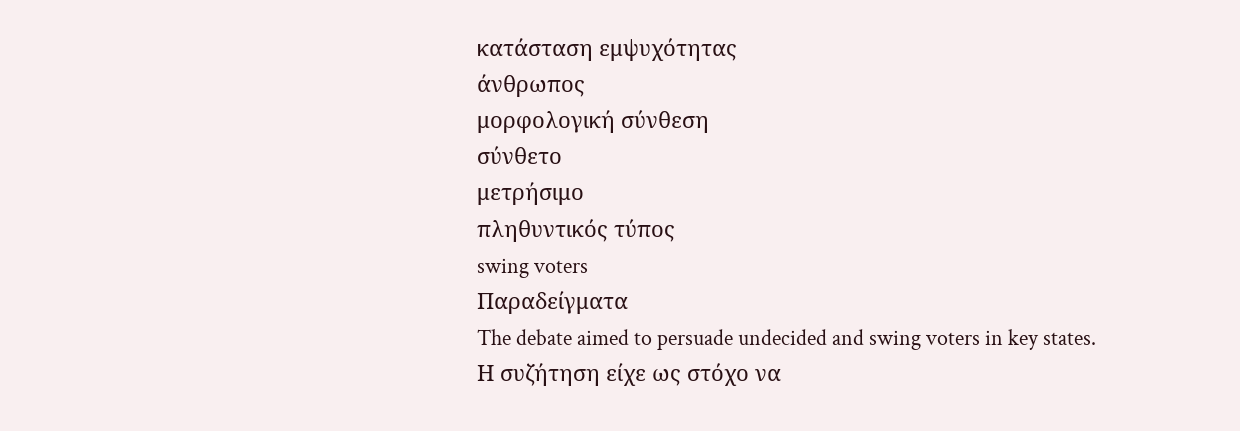κατάσταση εμψυχότητας
άνθρωπος
μορφολογική σύνθεση
σύνθετο
μετρήσιμο
πληθυντικός τύπος
swing voters
Παραδείγματα
The debate aimed to persuade undecided and swing voters in key states.
Η συζήτηση είχε ως στόχο να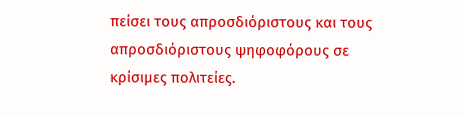πείσει τους απροσδιόριστους και τους απροσδιόριστους ψηφοφόρους σε κρίσιμες πολιτείες.